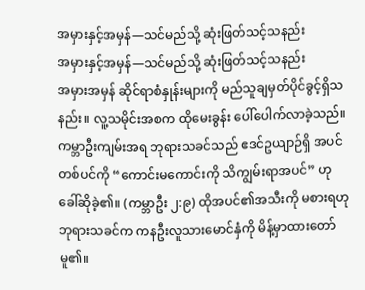အမှားနှင့်အမှန်—သင်မည်သို့ ဆုံးဖြတ်သင့်သနည်း
အမှားနှင့်အမှန်—သင်မည်သို့ ဆုံးဖြတ်သင့်သနည်း
အမှားအမှန် ဆိုင်ရာစံနှုန်းများကို မည်သူချမှတ်ပိုင်ခွင့်ရှိသနည်း။ လူ့သမိုင်းအစက ထိုမေးခွန်း ပေါ်ပေါက်လာခဲ့သည်။ ကမ္ဘာဦးကျမ်းအရ ဘုရားသခင်သည် ဧဒင်ဥယျာဉ်ရှိ အပင်တစ်ပင်ကို “ကောင်းမကောင်းကို သိကျွမ်းရာအပင်” ဟု ခေါ်ဆိုခဲ့၏။ (ကမ္ဘာဦး ၂:၉) ထိုအပင်၏အသီးကို မစားရဟု ဘုရားသခင်က ကနဦးလူသားမောင်နှံကို မိန့်မှာထားတော်မူ၏။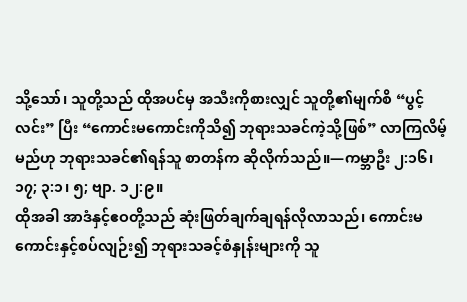သို့သော်၊ သူတို့သည် ထိုအပင်မှ အသီးကိုစားလျှင် သူတို့၏မျက်စိ “ပွင့်လင်း” ပြီး “ကောင်းမကောင်းကိုသိ၍ ဘုရားသခင်ကဲ့သို့ဖြစ်” လာကြလိမ့်မည်ဟု ဘုရားသခင်၏ရန်သူ စာတန်က ဆိုလိုက်သည်။—ကမ္ဘာဦး ၂:၁၆၊ ၁၇; ၃:၁၊ ၅; ဗျာ. ၁၂:၉။
ထိုအခါ အာဒံနှင့်ဧဝတို့သည် ဆုံးဖြတ်ချက်ချရန်လိုလာသည်၊ ကောင်းမကောင်းနှင့်စပ်လျဉ်း၍ ဘုရားသခင့်စံနှုန်းများကို သူ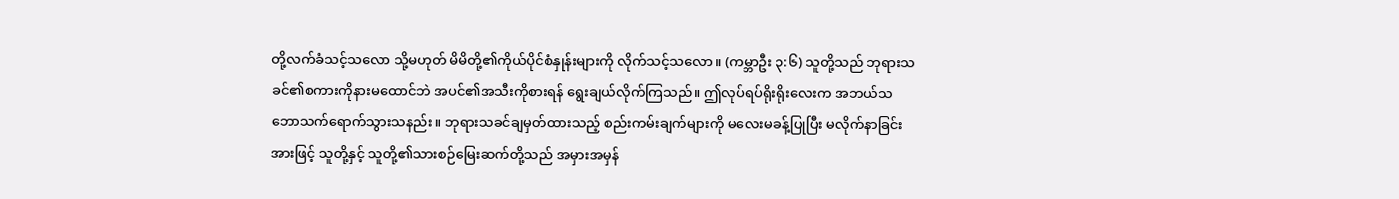တို့လက်ခံသင့်သလော သို့မဟုတ် မိမိတို့၏ကိုယ်ပိုင်စံနှုန်းများကို လိုက်သင့်သလော။ (ကမ္ဘာဦး ၃:၆) သူတို့သည် ဘုရားသခင်၏စကားကိုနားမထောင်ဘဲ အပင်၏အသီးကိုစားရန် ရွေးချယ်လိုက်ကြသည်။ ဤလုပ်ရပ်ရိုးရိုးလေးက အဘယ်သဘောသက်ရောက်သွားသနည်း။ ဘုရားသခင်ချမှတ်ထားသည့် စည်းကမ်းချက်များကို မလေးမခန့်ပြုပြီး မလိုက်နာခြင်းအားဖြင့် သူတို့နှင့် သူတို့၏သားစဉ်မြေးဆက်တို့သည် အမှားအမှန်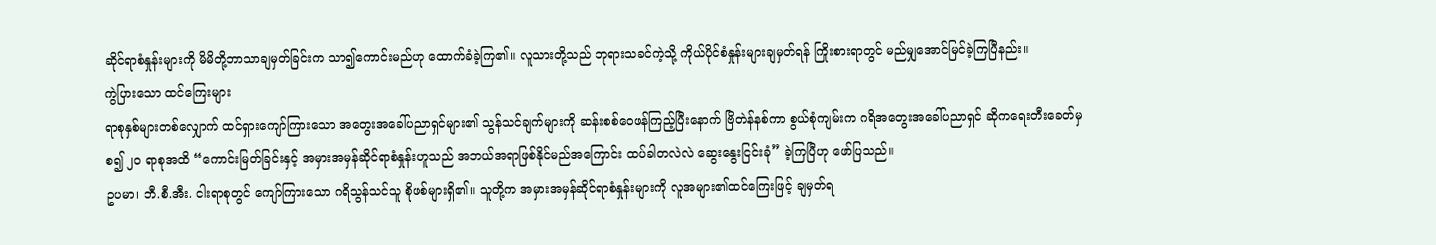ဆိုင်ရာစံနှုန်းများကို မိမိတို့ဘာသာချမှတ်ခြင်းက သာ၍ကောင်းမည်ဟု ထောက်ခံခဲ့ကြ၏။ လူသားတို့သည် ဘုရားသခင်ကဲ့သို့ ကိုယ်ပိုင်စံနှုန်းများချမှတ်ရန် ကြိုးစားရာတွင် မည်မျှအောင်မြင်ခဲ့ကြပြီနည်း။
ကွဲပြားသော ထင်ကြေးများ
ရာစုနှစ်များတစ်လျှောက် ထင်ရှားကျော်ကြားသော အတွေးအခေါ်ပညာရှင်များ၏ သွန်သင်ချက်များကို ဆန်းစစ်ဝေဖန်ကြည့်ပြီးနောက် ဗြိတဲန်နစ်ကာ စွယ်စုံကျမ်းက ဂရိအတွေးအခေါ်ပညာရှင် ဆိုကရေးတီးခေတ်မှစ၍ ၂၀ ရာစုအထိ “ကောင်းမြတ်ခြင်းနှင့် အမှားအမှန်ဆိုင်ရာစံနှုန်းဟူသည် အဘယ်အရာဖြစ်နိုင်မည်အကြောင်း ထပ်ခါတလဲလဲ ဆွေးနွေးငြင်းခုံ” ခဲ့ကြပြီဟု ဖော်ပြသည်။
ဥပမာ၊ ဘီ.စီ.အီး. ငါးရာစုတွင် ကျော်ကြားသော ဂရိသွန်သင်သူ စိုဖစ်များရှိ၏။ သူတို့က အမှားအမှန်ဆိုင်ရာစံနှုန်းများကို လူအများ၏ထင်ကြေးဖြင့် ချမှတ်ရ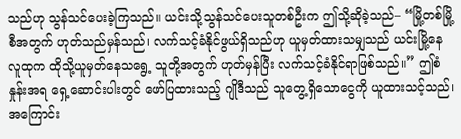သည်ဟု သွန်သင်ပေးခဲ့ကြသည်။ ယင်းသို့သွန်သင်ပေးသူတစ်ဦးက ဤသို့ဆိုခဲ့သည်– “မြို့တစ်မြို့စီအတွက် ဟုတ်သည်မှန်သည်၊ လက်သင့်ခံနိုင်ဖွယ်ရှိသည်ဟု ယူမှတ်ထားသမျှသည် ယင်းမြို့နေလူထုက ထိုသို့ယူမှတ်နေသရွေ့ သူတို့အတွက် ဟုတ်မှန်ပြီး လက်သင့်ခံနိုင်ရာဖြစ်သည်။” ဤစံနှုန်းအရ ရှေ့ဆောင်းပါးတွင် ဖော်ပြထားသည့် ဂျိုဒီသည် သူတွေ့ရှိသောငွေကို ယူထားသင့်သည်၊ အကြောင်း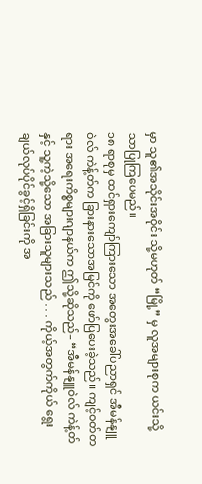မှာ သူ၏အသိုင်းအဝိုင်း သို့မဟုတ် “မြို့” မှ လူအများစုက ယင်းသို့သာပြုကြပေမည်။
၁၈ ရာစုမှ ထင်ရှားကျော်ကြားသော အတွေးအခေါ်ပညာရှင် အီမန်နျူဝဲလ် ကဲန့်တ်က ခြားနားသောအမြင်ကို ဖော်ပြပေးခဲ့သည်။ ကျင့်ဝတ်တရား အရေးကိစ္စများဂျာနယ်က ဤသို့ဆိုသည်– “အီမန်နျူဝဲလ် ကဲန့်တ်နှင့် သူ့ကဲ့သို့သော အခြားသူများသည် . . . ကိုယ့်အတွက်ကိုယ် ရွေးချယ်လုပ်ပိုင်ခွင့်ရှိခြင်းကို အ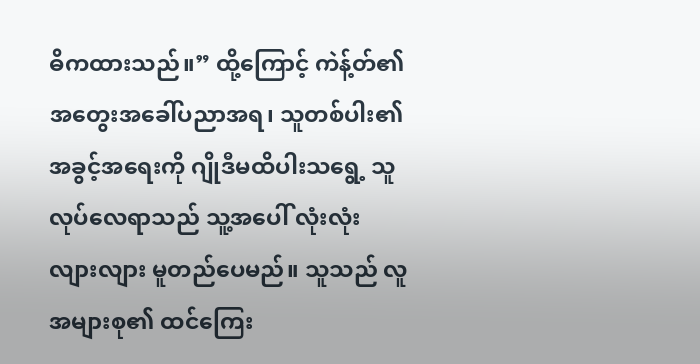ဓိကထားသည်။” ထို့ကြောင့် ကဲန့်တ်၏ အတွေးအခေါ်ပညာအရ၊ သူတစ်ပါး၏အခွင့်အရေးကို ဂျိုဒီမထိပါးသရွေ့ သူလုပ်လေရာသည် သူ့အပေါ် လုံးလုံးလျားလျား မူတည်ပေမည်။ သူသည် လူအများစု၏ ထင်ကြေး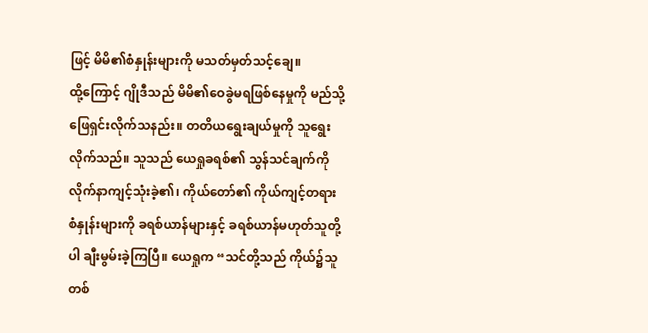ဖြင့် မိမိ၏စံနှုန်းများကို မသတ်မှတ်သင့်ချေ။
ထို့ကြောင့် ဂျိုဒီသည် မိမိ၏ဝေခွဲမရဖြစ်နေမှုကို မည်သို့ဖြေရှင်းလိုက်သနည်း။ တတိယရွေးချယ်မှုကို သူရွေးလိုက်သည်။ သူသည် ယေရှုခရစ်၏ သွန်သင်ချက်ကို လိုက်နာကျင့်သုံးခဲ့၏၊ ကိုယ်တော်၏ ကိုယ်ကျင့်တရားစံနှုန်းများကို ခရစ်ယာန်များနှင့် ခရစ်ယာန်မဟုတ်သူတို့ပါ ချီးမွမ်းခဲ့ကြပြီ။ ယေရှုက “သင်တို့သည် ကိုယ်၌သူတစ်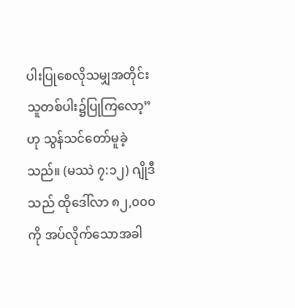ပါးပြုစေလိုသမျှအတိုင်း သူတစ်ပါး၌ပြုကြလော့” ဟု သွန်သင်တော်မူခဲ့သည်။ (မဿဲ ၇:၁၂) ဂျိုဒီသည် ထိုဒေါ်လာ ၈၂,၀၀၀ ကို အပ်လိုက်သောအခါ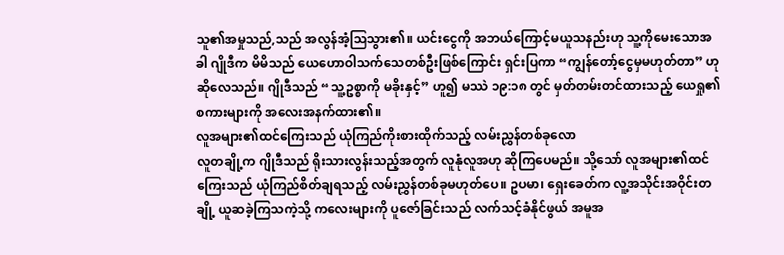သူ၏အမှုသည်,သည် အလွန်အံ့သြသွား၏။ ယင်းငွေကို အဘယ်ကြောင့်မယူသနည်းဟု သူ့ကိုမေးသောအခါ ဂျိုဒီက မိမိသည် ယေဟောဝါသက်သေတစ်ဦးဖြစ်ကြောင်း ရှင်းပြကာ “ကျွန်တော့်ငွေမှမဟုတ်တာ” ဟုဆိုလေသည်။ ဂျိုဒီသည် “သူ့ဥစ္စာကို မခိုးနှင့်” ဟူ၍ မဿဲ ၁၉:၁၈ တွင် မှတ်တမ်းတင်ထားသည့် ယေရှု၏စကားများကို အလေးအနက်ထား၏။
လူအများ၏ထင်ကြေးသည် ယုံကြည်ကိုးစားထိုက်သည့် လမ်းညွှန်တစ်ခုလော
လူတချို့က ဂျိုဒီသည် ရိုးသားလွန်းသည့်အတွက် လူနုံလူအဟု ဆိုကြပေမည်။ သို့သော် လူအများ၏ထင်ကြေးသည် ယုံကြည်စိတ်ချရသည့် လမ်းညွှန်တစ်ခုမဟုတ်ပေ။ ဥပမာ၊ ရှေးခေတ်က လူ့အသိုင်းအဝိုင်းတချို့ ယူဆခဲ့ကြသကဲ့သို့ ကလေးများကို ပူဇော်ခြင်းသည် လက်သင့်ခံနိုင်ဖွယ် အမူအ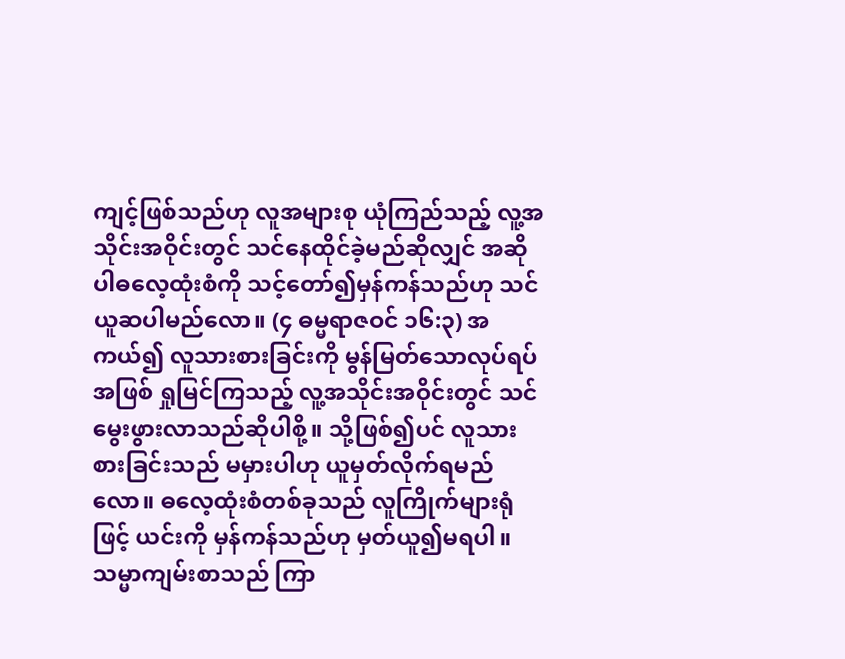ကျင့်ဖြစ်သည်ဟု လူအများစု ယုံကြည်သည့် လူ့အသိုင်းအဝိုင်းတွင် သင်နေထိုင်ခဲ့မည်ဆိုလျှင် အဆိုပါဓလေ့ထုံးစံကို သင့်တော်၍မှန်ကန်သည်ဟု သင်ယူဆပါမည်လော။ (၄ ဓမ္မရာဇဝင် ၁၆:၃) အကယ်၍ လူသားစားခြင်းကို မွန်မြတ်သောလုပ်ရပ်အဖြစ် ရှုမြင်ကြသည့် လူ့အသိုင်းအဝိုင်းတွင် သင်မွေးဖွားလာသည်ဆိုပါစို့။ သို့ဖြစ်၍ပင် လူသားစားခြင်းသည် မမှားပါဟု ယူမှတ်လိုက်ရမည်လော။ ဓလေ့ထုံးစံတစ်ခုသည် လူကြိုက်များရုံဖြင့် ယင်းကို မှန်ကန်သည်ဟု မှတ်ယူ၍မရပါ။ သမ္မာကျမ်းစာသည် ကြာ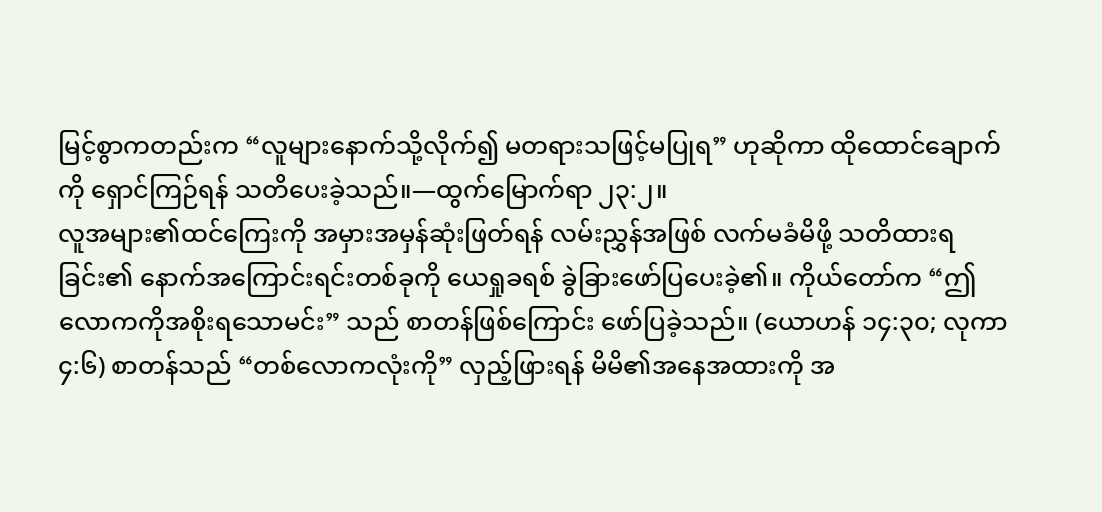မြင့်စွာကတည်းက “လူများနောက်သို့လိုက်၍ မတရားသဖြင့်မပြုရ” ဟုဆိုကာ ထိုထောင်ချောက်ကို ရှောင်ကြဉ်ရန် သတိပေးခဲ့သည်။—ထွက်မြောက်ရာ ၂၃:၂။
လူအများ၏ထင်ကြေးကို အမှားအမှန်ဆုံးဖြတ်ရန် လမ်းညွှန်အဖြစ် လက်မခံမိဖို့ သတိထားရခြင်း၏ နောက်အကြောင်းရင်းတစ်ခုကို ယေရှုခရစ် ခွဲခြားဖော်ပြပေးခဲ့၏။ ကိုယ်တော်က “ဤလောကကိုအစိုးရသောမင်း” သည် စာတန်ဖြစ်ကြောင်း ဖော်ပြခဲ့သည်။ (ယောဟန် ၁၄:၃၀; လုကာ ၄:၆) စာတန်သည် “တစ်လောကလုံးကို” လှည့်ဖြားရန် မိမိ၏အနေအထားကို အ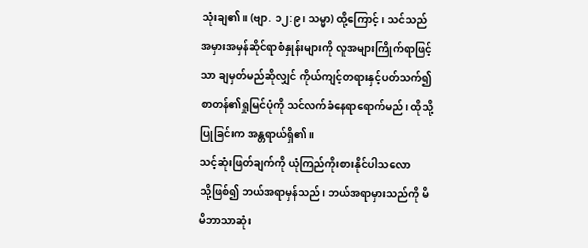သုံးချ၏။ (ဗျာ. ၁၂:၉၊ သမ္မာ) ထို့ကြောင့်၊ သင်သည် အမှားအမှန်ဆိုင်ရာစံနှုန်းများကို လူအများကြိုက်ရာဖြင့်သာ ချမှတ်မည်ဆိုလျှင် ကိုယ်ကျင့်တရားနှင့်ပတ်သက်၍ စာတန်၏ရှုမြင်ပုံကို သင်လက်ခံနေရာရောက်မည်၊ ထိုသို့ပြုခြင်းက အန္တရာယ်ရှိ၏။
သင့်ဆုံးဖြတ်ချက်ကို ယုံကြည်ကိုးစားနိုင်ပါသလော
သို့ဖြစ်၍ ဘယ်အရာမှန်သည်၊ ဘယ်အရာမှားသည်ကို မိမိဘာသာဆုံး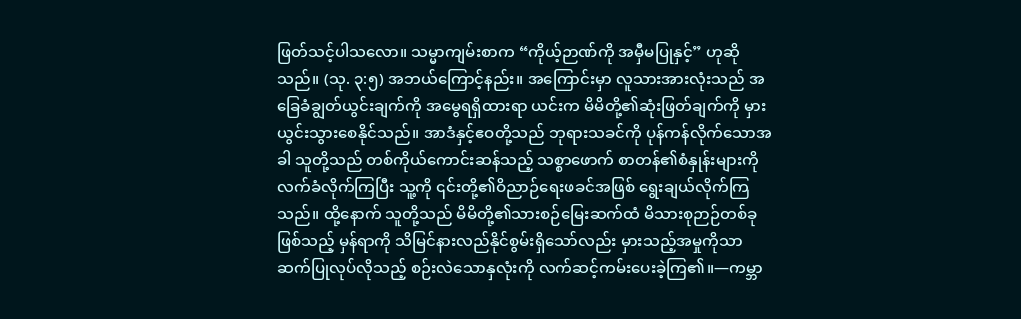ဖြတ်သင့်ပါသလော။ သမ္မာကျမ်းစာက “ကိုယ့်ဉာဏ်ကို အမှီမပြုနှင့်” ဟုဆိုသည်။ (သု. ၃:၅) အဘယ်ကြောင့်နည်း။ အကြောင်းမှာ လူသားအားလုံးသည် အခြေခံချွတ်ယွင်းချက်ကို အမွေရရှိထားရာ ယင်းက မိမိတို့၏ဆုံးဖြတ်ချက်ကို မှားယွင်းသွားစေနိုင်သည်။ အာဒံနှင့်ဧဝတို့သည် ဘုရားသခင်ကို ပုန်ကန်လိုက်သောအခါ သူတို့သည် တစ်ကိုယ်ကောင်းဆန်သည့် သစ္စာဖောက် စာတန်၏စံနှုန်းများကို လက်ခံလိုက်ကြပြီး သူ့ကို ၎င်းတို့၏ဝိညာဉ်ရေးဖခင်အဖြစ် ရွေးချယ်လိုက်ကြသည်။ ထို့နောက် သူတို့သည် မိမိတို့၏သားစဉ်မြေးဆက်ထံ မိသားစုဉာဉ်တစ်ခုဖြစ်သည့် မှန်ရာကို သိမြင်နားလည်နိုင်စွမ်းရှိသော်လည်း မှားသည့်အမှုကိုသာ ဆက်ပြုလုပ်လိုသည့် စဉ်းလဲသောနှလုံးကို လက်ဆင့်ကမ်းပေးခဲ့ကြ၏။—ကမ္ဘာ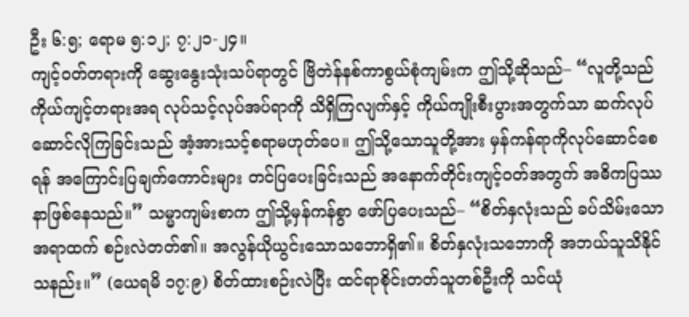ဦး ၆:၅; ရောမ ၅:၁၂; ၇:၂၁-၂၄။
ကျင့်ဝတ်တရားကို ဆွေးနွေးသုံးသပ်ရာတွင် ဗြိတဲန်နစ်ကာစွယ်စုံကျမ်းက ဤသို့ဆိုသည်– “လူတို့သည် ကိုယ်ကျင့်တရားအရ လုပ်သင့်လုပ်အပ်ရာကို သိရှိကြလျက်နှင့် ကိုယ်ကျိုးစီးပွားအတွက်သာ ဆက်လုပ်ဆောင်လိုကြခြင်းသည် အံ့အားသင့်စရာမဟုတ်ပေ။ ဤသို့သောသူတို့အား မှန်ကန်ရာကိုလုပ်ဆောင်စေရန် အကြောင်းပြချက်ကောင်းများ တင်ပြပေးခြင်းသည် အနောက်တိုင်းကျင့်ဝတ်အတွက် အဓိကပြဿနာဖြစ်နေသည်။” သမ္မာကျမ်းစာက ဤသို့မှန်ကန်စွာ ဖော်ပြပေးသည်– “စိတ်နှလုံးသည် ခပ်သိမ်းသောအရာထက် စဉ်းလဲတတ်၏။ အလွန်ယိုယွင်းသောသဘောရှိ၏။ စိတ်နှလုံးသဘောကို အဘယ်သူသိနိုင်သနည်း။” (ယေရမိ ၁၇:၉) စိတ်ထားစဉ်းလဲပြီး ထင်ရာစိုင်းတတ်သူတစ်ဦးကို သင်ယုံ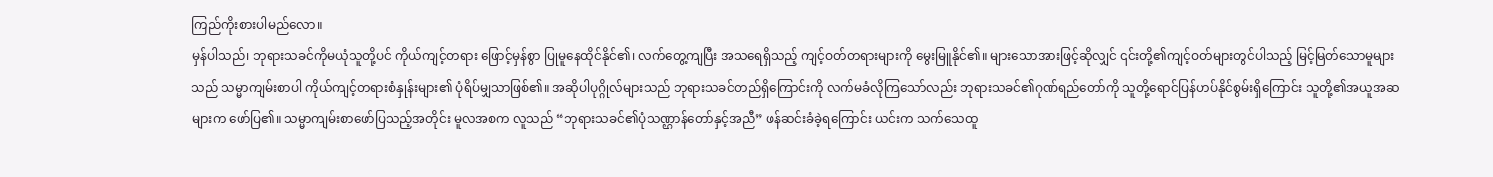ကြည်ကိုးစားပါမည်လော။
မှန်ပါသည်၊ ဘုရားသခင်ကိုမယုံသူတို့ပင် ကိုယ်ကျင့်တရား ဖြောင့်မှန်စွာ ပြုမူနေထိုင်နိုင်၏၊ လက်တွေ့ကျပြီး အသရေရှိသည့် ကျင့်ဝတ်တရားများကို မွေးမြူနိုင်၏။ များသောအားဖြင့်ဆိုလျှင် ၎င်းတို့၏ကျင့်ဝတ်များတွင်ပါသည့် မြင့်မြတ်သောမူများသည် သမ္မာကျမ်းစာပါ ကိုယ်ကျင့်တရားစံနှုန်းများ၏ ပုံရိပ်မျှသာဖြစ်၏။ အဆိုပါပုဂ္ဂိုလ်များသည် ဘုရားသခင်တည်ရှိကြောင်းကို လက်မခံလိုကြသော်လည်း ဘုရားသခင်၏ဂုဏ်ရည်တော်ကို သူတို့ရောင်ပြန်ဟပ်နိုင်စွမ်းရှိကြောင်း သူတို့၏အယူအဆများက ဖော်ပြ၏။ သမ္မာကျမ်းစာဖော်ပြသည့်အတိုင်း မူလအစက လူသည် “ဘုရားသခင်၏ပုံသဏ္ဌာန်တော်နှင့်အညီ” ဖန်ဆင်းခံခဲ့ရကြောင်း ယင်းက သက်သေထူ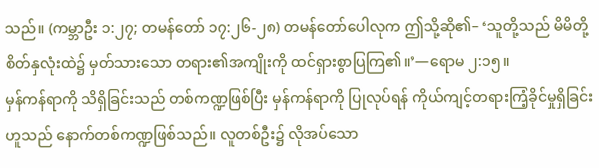သည်။ (ကမ္ဘာဦး ၁:၂၇; တမန်တော် ၁၇:၂၆-၂၈) တမန်တော်ပေါလုက ဤသို့ဆို၏– ‘သူတို့သည် မိမိတို့စိတ်နှလုံးထဲ၌ မှတ်သားသော တရား၏အကျိုးကို ထင်ရှားစွာပြကြ၏။’—ရောမ ၂:၁၅။
မှန်ကန်ရာကို သိရှိခြင်းသည် တစ်ကဏ္ဍဖြစ်ပြီး မှန်ကန်ရာကို ပြုလုပ်ရန် ကိုယ်ကျင့်တရားကြံ့ခိုင်မှုရှိခြင်းဟူသည် နောက်တစ်ကဏ္ဍဖြစ်သည်။ လူတစ်ဦး၌ လိုအပ်သော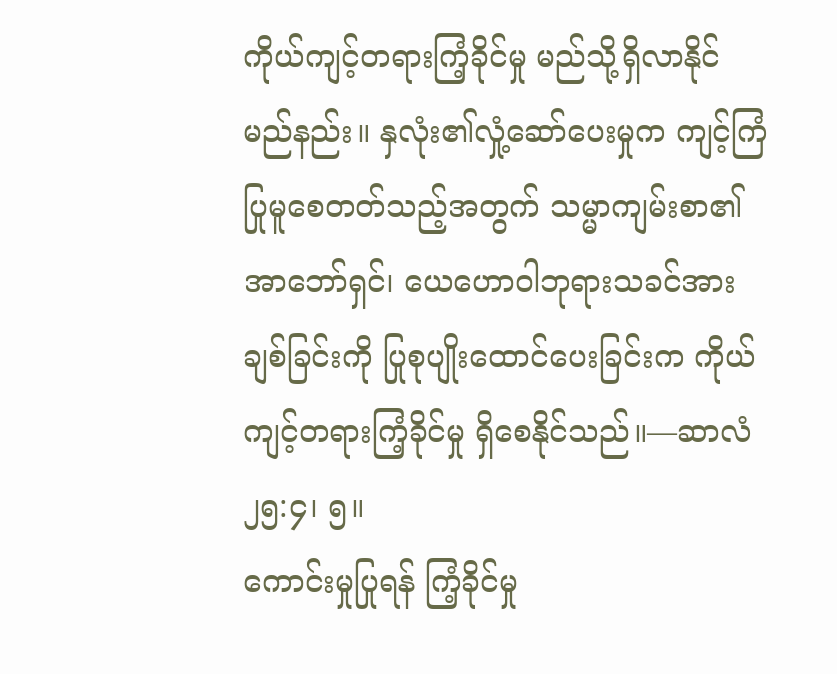ကိုယ်ကျင့်တရားကြံ့ခိုင်မှု မည်သို့ရှိလာနိုင်မည်နည်း။ နှလုံး၏လှုံ့ဆော်ပေးမှုက ကျင့်ကြံပြုမူစေတတ်သည့်အတွက် သမ္မာကျမ်းစာ၏ အာဘော်ရှင်၊ ယေဟောဝါဘုရားသခင်အား ချစ်ခြင်းကို ပြုစုပျိုးထောင်ပေးခြင်းက ကိုယ်ကျင့်တရားကြံ့ခိုင်မှု ရှိစေနိုင်သည်။—ဆာလံ ၂၅:၄၊ ၅။
ကောင်းမှုပြုရန် ကြံ့ခိုင်မှု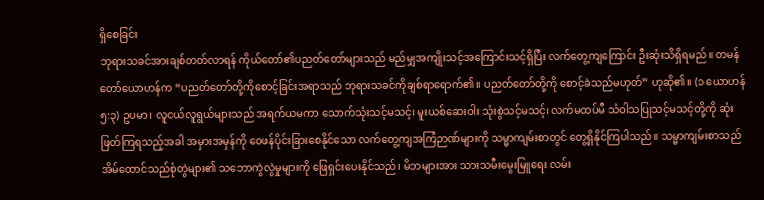ရှိစေခြင်း
ဘုရားသခင်အားချစ်တတ်လာရန် ကိုယ်တော်၏ပညတ်တော်များသည် မည်မျှအကျိုးသင့်အကြောင်းသင့်ရှိပြီး လက်တွေ့ကျကြောင်း ဦးဆုံးသိရှိရမည်။ တမန်တော်ယောဟန်က “ပညတ်တော်တို့ကိုစောင့်ခြင်းအရာသည် ဘုရားသခင်ကိုချစ်ရာရောက်၏။ ပညတ်တော်တို့ကို စောင့်ခဲသည်မဟုတ်” ဟုဆို၏။ (၁ ယောဟန် ၅:၃) ဥပမာ၊ လူငယ်လူရွယ်များသည် အရက်ယမကာ သောက်သုံးသင့်မသင့်၊ မူးယစ်ဆေးဝါး သုံးစွဲသင့်မသင့်၊ လက်မထပ်မီ သံဝါသပြုသင့်မသင့်တို့ကို ဆုံးဖြတ်ကြရသည့်အခါ အမှားအမှန်ကို ဝေဖန်ပိုင်းခြားစေနိုင်သော လက်တွေ့ကျအကြံဉာဏ်များကို သမ္မာကျမ်းစာတွင် တွေ့ရှိနိုင်ကြပါသည်။ သမ္မာကျမ်းစာသည် အိမ်ထောင်သည်စုံတွဲများ၏ သဘောကွဲလွဲမှုများကို ဖြေရှင်းပေးနိုင်သည်၊ မိဘများအား သားသမီးမွေးမြူရေး လမ်း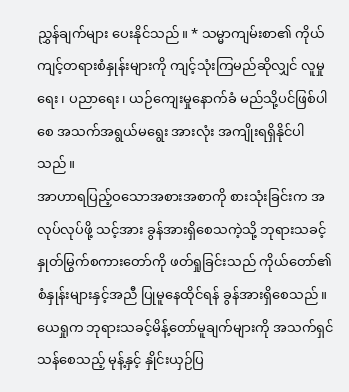ညွှန်ချက်များ ပေးနိုင်သည်။ * သမ္မာကျမ်းစာ၏ ကိုယ်ကျင့်တရားစံနှုန်းများကို ကျင့်သုံးကြမည်ဆိုလျှင် လူမှုရေး၊ ပညာရေး၊ ယဉ်ကျေးမှုနောက်ခံ မည်သို့ပင်ဖြစ်ပါစေ အသက်အရွယ်မရွေး အားလုံး အကျိုးရရှိနိုင်ပါသည်။
အာဟာရပြည့်ဝသောအစားအစာကို စားသုံးခြင်းက အလုပ်လုပ်ဖို့ သင့်အား ခွန်အားရှိစေသကဲ့သို့ ဘုရားသခင့်နှုတ်မြွက်စကားတော်ကို ဖတ်ရှုခြင်းသည် ကိုယ်တော်၏စံနှုန်းများနှင့်အညီ ပြုမူနေထိုင်ရန် ခွန်အားရှိစေသည်။ ယေရှုက ဘုရားသခင့်မိန့်တော်မူချက်များကို အသက်ရှင်သန်စေသည့် မုန့်နှင့် နှိုင်းယှဉ်ပြ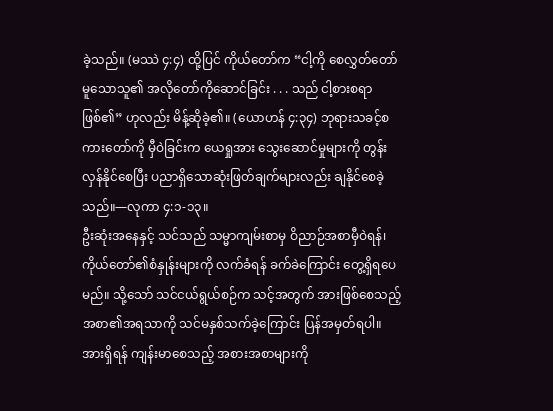ခဲ့သည်။ (မဿဲ ၄:၄) ထို့ပြင် ကိုယ်တော်က “ငါ့ကို စေလွှတ်တော်မူသောသူ၏ အလိုတော်ကိုဆောင်ခြင်း . . . သည် ငါ့စားစရာဖြစ်၏” ဟုလည်း မိန့်ဆိုခဲ့၏။ (ယောဟန် ၄:၃၄) ဘုရားသခင့်စကားတော်ကို မှီဝဲခြင်းက ယေရှုအား သွေးဆောင်မှုများကို တွန်းလှန်နိုင်စေပြီး ပညာရှိသောဆုံးဖြတ်ချက်များလည်း ချနိုင်စေခဲ့သည်။—လုကာ ၄:၁-၁၃။
ဦးဆုံးအနေနှင့် သင်သည် သမ္မာကျမ်းစာမှ ဝိညာဉ်အစာမှီဝဲရန်၊ ကိုယ်တော်၏စံနှုန်းများကို လက်ခံရန် ခက်ခဲကြောင်း တွေ့ရှိရပေမည်။ သို့သော် သင်ငယ်ရွယ်စဉ်က သင့်အတွက် အားဖြစ်စေသည့် အစာ၏အရသာကို သင်မနှစ်သက်ခဲ့ကြောင်း ပြန်အမှတ်ရပါ။ အားရှိရန် ကျန်းမာစေသည့် အစားအစာများကို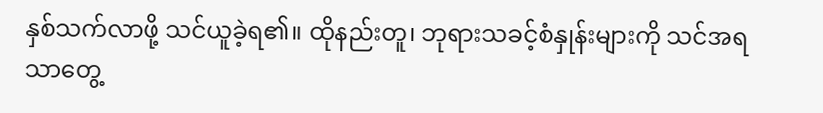နှစ်သက်လာဖို့ သင်ယူခဲ့ရ၏။ ထိုနည်းတူ၊ ဘုရားသခင့်စံနှုန်းများကို သင်အရသာတွေ့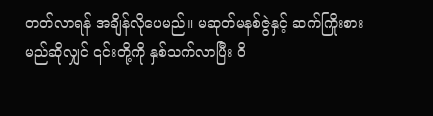တတ်လာရန် အချိန်လိုပေမည်။ မဆုတ်မနစ်ဇွဲနှင့် ဆက်ကြိုးစားမည်ဆိုလျှင် ၎င်းတို့ကို နှစ်သက်လာပြီး ဝိ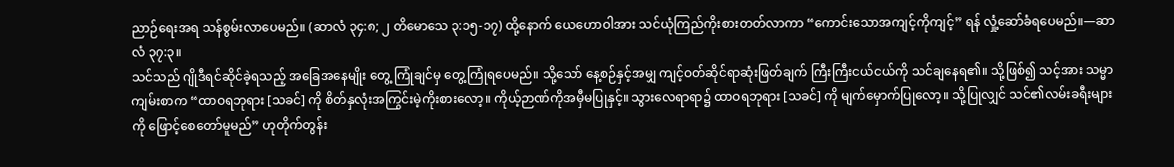ညာဉ်ရေးအရ သန်စွမ်းလာပေမည်။ (ဆာလံ ၃၄:၈; ၂ တိမောသေ ၃:၁၅-၁၇) ထို့နောက် ယေဟောဝါအား သင်ယုံကြည်ကိုးစားတတ်လာကာ “ကောင်းသောအကျင့်ကိုကျင့်” ရန် လှုံ့ဆော်ခံရပေမည်။—ဆာလံ ၃၇:၃။
သင်သည် ဂျိုဒီရင်ဆိုင်ခဲ့ရသည့် အခြေအနေမျိုး တွေ့ ကြုံချင်မှ တွေ့ကြုံရပေမည်။ သို့သော် နေ့စဉ်နှင့်အမျှ ကျင့်ဝတ်ဆိုင်ရာဆုံးဖြတ်ချက် ကြီးကြီးငယ်ငယ်ကို သင်ချနေရ၏။ သို့ဖြစ်၍ သင့်အား သမ္မာကျမ်းစာက “ထာဝရဘုရား [သခင်] ကို စိတ်နှလုံးအကြွင်းမဲ့ကိုးစားလော့။ ကိုယ့်ဉာဏ်ကိုအမှီမပြုနှင့်။ သွားလေရာရာ၌ ထာဝရဘုရား [သခင်] ကို မျက်မှောက်ပြုလော့။ သို့ပြုလျှင် သင်၏လမ်းခရီးများကို ဖြောင့်စေတော်မူမည်” ဟုတိုက်တွန်း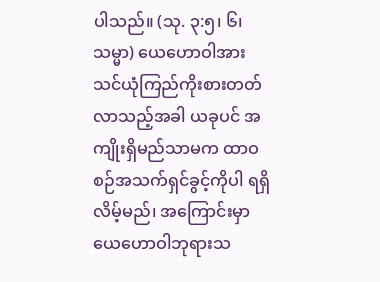ပါသည်။ (သု. ၃:၅၊ ၆၊ သမ္မာ) ယေဟောဝါအား သင်ယုံကြည်ကိုးစားတတ်လာသည့်အခါ ယခုပင် အကျိုးရှိမည်သာမက ထာဝစဉ်အသက်ရှင်ခွင့်ကိုပါ ရရှိလိမ့်မည်၊ အကြောင်းမှာ ယေဟောဝါဘုရားသ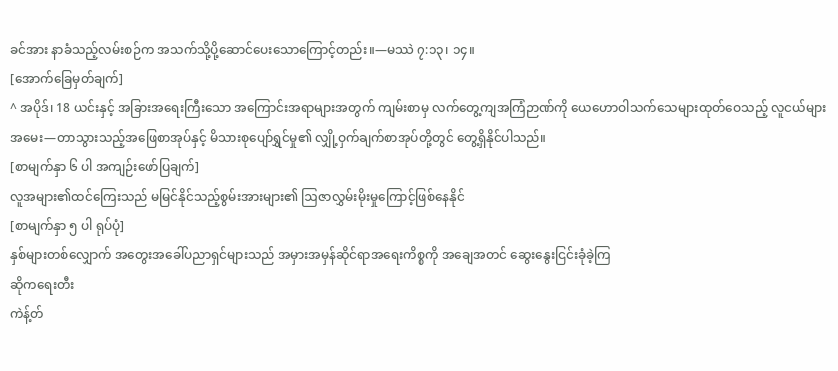ခင်အား နာခံသည့်လမ်းစဉ်က အသက်သို့ပို့ဆောင်ပေးသောကြောင့်တည်း။—မဿဲ ၇:၁၃၊ ၁၄။
[အောက်ခြေမှတ်ချက်]
^ အပိုဒ်၊ 18 ယင်းနှင့် အခြားအရေးကြီးသော အကြောင်းအရာများအတွက် ကျမ်းစာမှ လက်တွေ့ကျအကြံဉာဏ်ကို ယေဟောဝါသက်သေများထုတ်ဝေသည့် လူငယ်များအမေး—တာသွားသည့်အဖြေစာအုပ်နှင့် မိသားစုပျော်ရွှင်မှု၏ လျှို့ဝှက်ချက်စာအုပ်တို့တွင် တွေ့ရှိနိုင်ပါသည်။
[စာမျက်နှာ ၆ ပါ အကျဉ်းဖော်ပြချက်]
လူအများ၏ထင်ကြေးသည် မမြင်နိုင်သည့်စွမ်းအားများ၏ ဩဇာလွှမ်းမိုးမှုကြောင့်ဖြစ်နေနိုင်
[စာမျက်နှာ ၅ ပါ ရုပ်ပုံ]
နှစ်များတစ်လျှောက် အတွေးအခေါ်ပညာရှင်များသည် အမှားအမှန်ဆိုင်ရာအရေးကိစ္စကို အချေအတင် ဆွေးနွေးငြင်းခုံခဲ့ကြ
ဆိုကရေးတီး
ကဲန့်တ်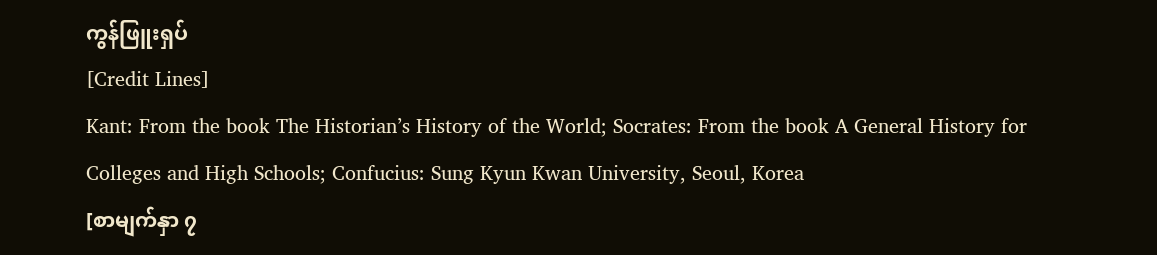ကွန်ဖြူးရှပ်
[Credit Lines]
Kant: From the book The Historian’s History of the World; Socrates: From the book A General History for Colleges and High Schools; Confucius: Sung Kyun Kwan University, Seoul, Korea
[စာမျက်နှာ ၇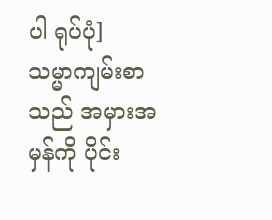ပါ ရုပ်ပုံ]
သမ္မာကျမ်းစာသည် အမှားအမှန်ကို ပိုင်း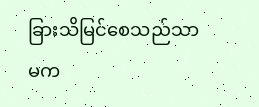ခြားသိမြင်စေသည်သာမက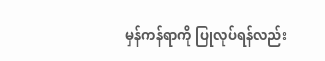မှန်ကန်ရာကို ပြုလုပ်ရန်လည်း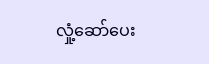လှုံ့ဆော်ပေး